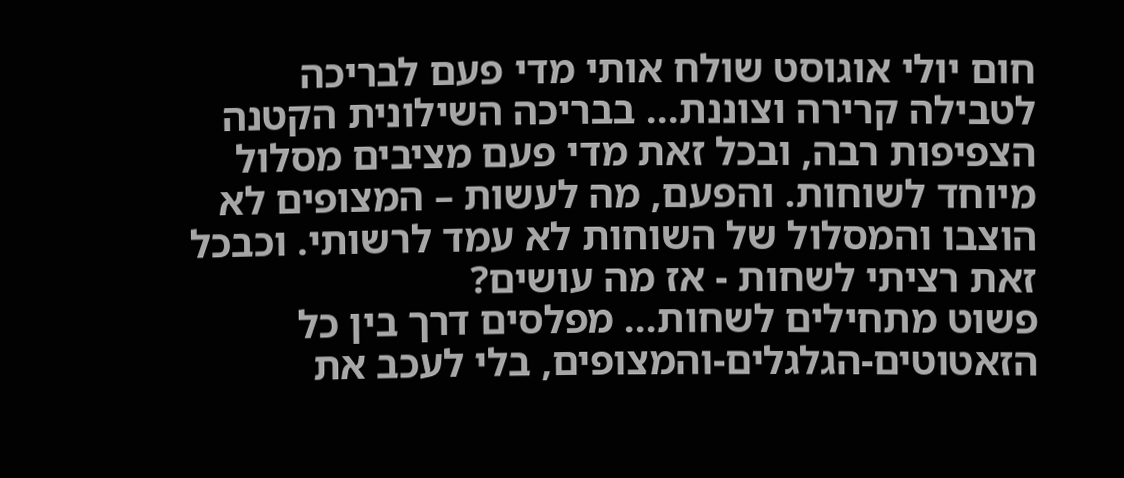חום יולי אוגוסט שולח אותי מדי פעם לבריכה לטבילה קרירה וצוננת... בבריכה השילונית הקטנה הצפיפות רבה, ובכל זאת מדי פעם מציבים מסלול מיוחד לשוחות. והפעם, מה לעשות – המצופים לא הוצבו והמסלול של השוחות לא עמד לרשותי. וכבכל זאת רציתי לשחות - אז מה עושים?
פשוט מתחילים לשחות... מפלסים דרך בין כל הזאטוטים-הגלגלים-והמצופים, בלי לעכב את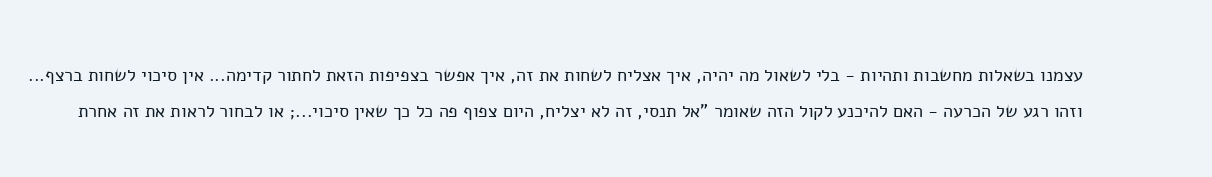עצמנו בשאלות מחשבות ותהיות - בלי לשאול מה יהיה, איך אצליח לשחות את זה, איך אפשר בצפיפות הזאת לחתור קדימה... אין סיכוי לשחות ברצף...
וזהו רגע של הכרעה - האם להיכנע לקול הזה שאומר "אל תנסי, זה לא יצליח, היום צפוף פה כל כך שאין סיכוי...; או לבחור לראות את זה אחרת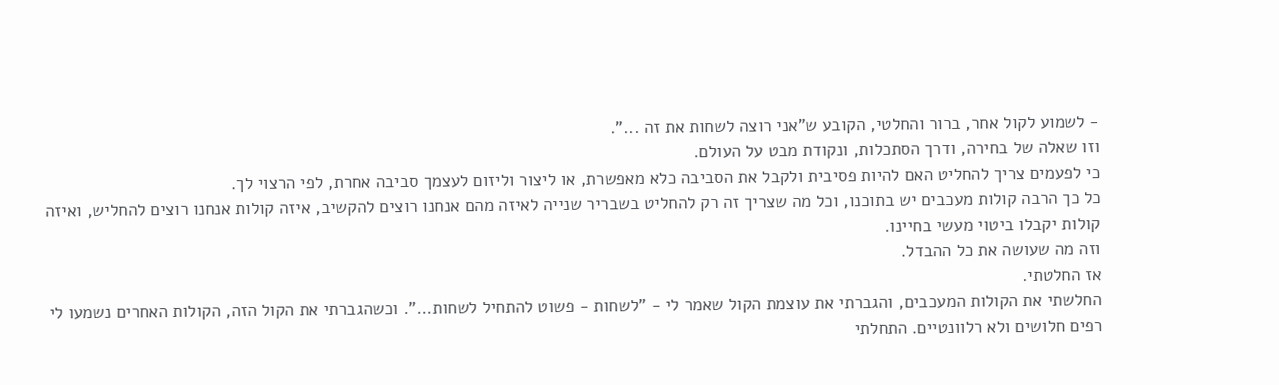- לשמוע לקול אחר, ברור והחלטי, הקובע ש"אני רוצה לשחות את זה ...".
וזו שאלה של בחירה, ודרך הסתכלות, ונקודת מבט על העולם.
כי לפעמים צריך להחליט האם להיות פסיבית ולקבל את הסביבה כלא מאפשרת, או ליצור וליזום לעצמך סביבה אחרת, לפי הרצוי לך.
כל כך הרבה קולות מעכבים יש בתוכנו, וכל מה שצריך זה רק להחליט בשבריר שנייה לאיזה מהם אנחנו רוצים להקשיב, איזה קולות אנחנו רוצים להחליש, ואיזה קולות יקבלו ביטוי מעשי בחיינו.
וזה מה שעושה את כל ההבדל.
אז החלטתי.
החלשתי את הקולות המעכבים, והגברתי את עוצמת הקול שאמר לי - "לשחות - פשוט להתחיל לשחות...". וכשהגברתי את הקול הזה, הקולות האחרים נשמעו לי רפים חלושים ולא רלוונטיים. התחלתי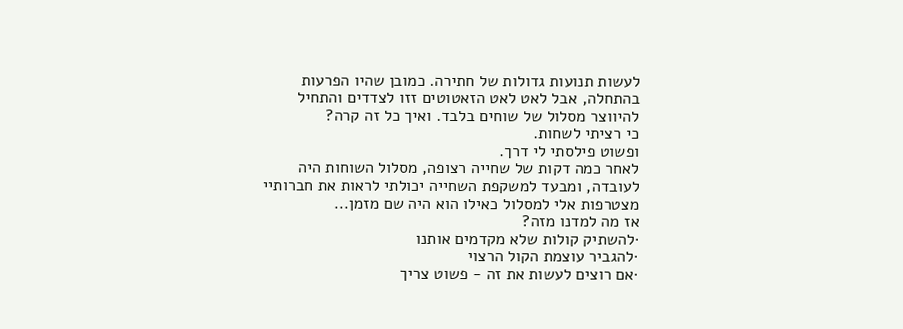לעשות תנועות גדולות של חתירה. כמובן שהיו הפרעות בהתחלה, אבל לאט לאט הזאטוטים זזו לצדדים והתחיל להיווצר מסלול של שוחים בלבד. ואיך כל זה קרה?
כי רציתי לשחות.
ופשוט פילסתי לי דרך.
לאחר כמה דקות של שחייה רצופה, מסלול השוחות היה לעובדה, ומבעד למשקפת השחייה יכולתי לראות את חברותיי מצטרפות אלי למסלול כאילו הוא היה שם מזמן...
אז מה למדנו מזה?
·להשתיק קולות שלא מקדמים אותנו
·להגביר עוצמת הקול הרצוי
·אם רוצים לעשות את זה - פשוט צריך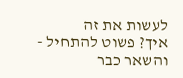לעשות את זה
איך? פשוט להתחיל - והשאר כבר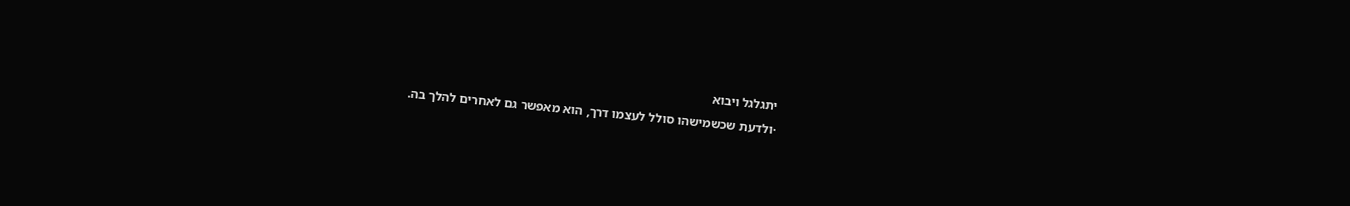יתגלגל ויבוא
·ולדעת שכשמישהו סולל לעצמו דרך, הוא מאפשר גם לאחרים להלך בה.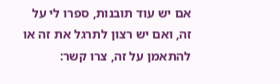אם יש עוד תובנות, ספרו לי על זה, ואם יש רצון לתרגל את זה או להתאמן על זה, צרו קשר: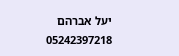יעל אברהם 05242397218